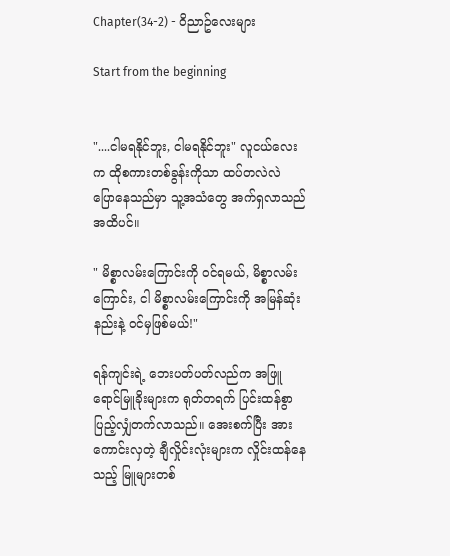Chapter(34-2) - ဝိညာဥ်လေးများ

Start from the beginning


"....ငါမရနိုင်ဘူး, ငါမရနိုင်ဘူး" လူငယ်လေးက ထိုစကားတစ်ခွန်းကိုသာ ထပ်တလဲလဲ ပြောနေသည်မှာ သူ့အသံတွေ အက်ရှလာသည်အထိပင်။

" မိစ္စာလမ်းကြောင်းကို ဝင်ရမယ်, မိစ္စာလမ်းကြောင်း, ငါ မိစ္စာလမ်းကြောင်းကို အမြန်ဆုံးနည်းနဲ့ ဝင်မှဖြစ်မယ်!"

ရန်ကျင်းရဲ့ ဘေးပတ်ပတ်လည်က အဖြူရောင်မြူခိုးများက ရုတ်တရက် ပြင်းထန်စွာ ပြည့်လျှံတက်လာသည်။ အေးစက်ပြီး အားကောင်းလှတဲ့ ချီလှိုင်းလုံးများက လှိုင်းထန်နေသည့် မြူများတစ်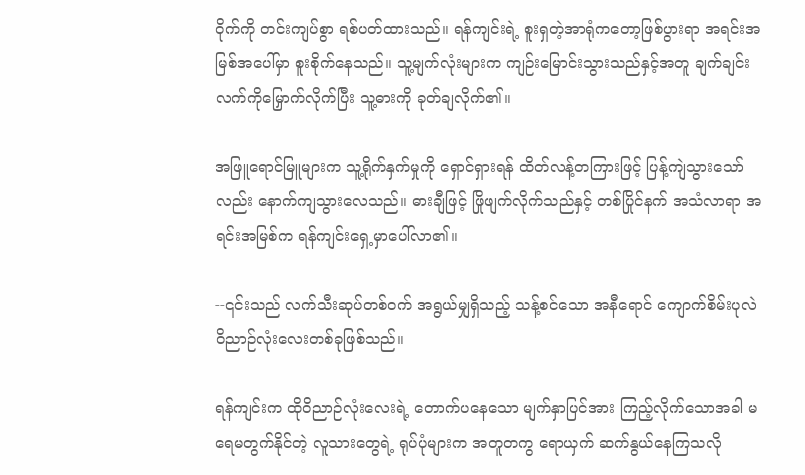ဝိုက်ကို တင်းကျပ်စွာ ရစ်ပတ်ထားသည်။ ရန်ကျင်းရဲ့ စူးရှတဲ့အာရုံကတော့ဖြစ်ပွားရာ အရင်းအမြစ်အပေါ်မှာ စူးစိုက်နေသည်။ သူ့မျက်လုံးများက ကျဉ်းမြောင်းသွားသည်နှင့်အတူ ချက်ချင်းလက်ကိုမြှောက်လိုက်ပြီး သူ့ဓားကို ခုတ်ချလိုက်၏။

အဖြူရောင်မြူများက သူ့ရိုက်နှက်မှုကို ရှောင်ရှားရန် ထိတ်လန့်တကြားဖြင့် ပြန့်ကျဲသွားသော်လည်း နောက်ကျသွားလေသည်။ ဓားချီဖြင့် ဖြိုဖျက်လိုက်သည်နှင့် တစ်ပြိုင်နက် အသံလာရာ အရင်းအမြစ်က ရန်ကျင်းရှေ့မှာပေါ်လာ၏။

--၎င်းသည် လက်သီးဆုပ်တစ်ဝက် အရွယ်မျှရှိသည့် သန့်စင်သော အနီရောင် ကျောက်စိမ်းပုလဲ ဝိညာဉ်လုံးလေးတစ်ခုဖြစ်သည်။

ရန်ကျင်းက ထိုဝိညာဉ်လုံးလေးရဲ့ တောက်ပနေသော မျက်နှာပြင်အား ကြည့်လိုက်သောအခါ မရေမတွက်နိုင်တဲ့ လူသားတွေရဲ့ ရုပ်ပုံများက အတူတကွ ရောယှက် ဆက်နွယ်နေကြသလို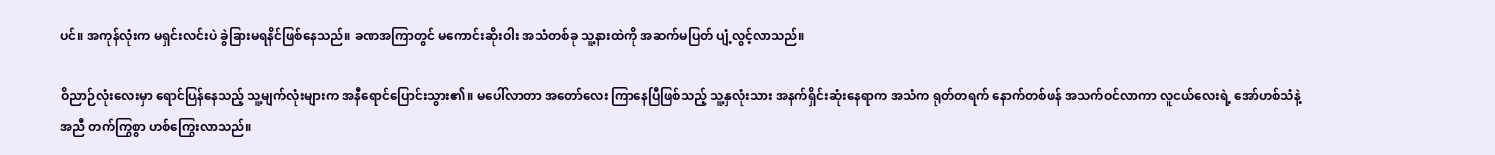ပင်။ အကုန်လုံးက မရှင်းလင်းပဲ ခွဲခြားမရနိင်ဖြစ်နေသည်။ ခဏအကြာတွင် မကောင်းဆိုးဝါး အသံတစ်ခု သူ့နားထဲကို အဆက်မပြတ် ပျံ့လွင့်လာသည်။

ဝိညာဉ်လုံးလေးမှာ ရောင်ပြန်နေသည့် သူ့မျက်လုံးများက အနီရောင်ပြောင်းသွား၏။ မပေါ်လာတာ အတော်လေး ကြာနေပြီဖြစ်သည့် သူ့နှလုံးသား အနက်ရှိင်းဆုံးနေရာက အသံက ရုတ်တရက် နောက်တစ်ဖန် အသက်ဝင်လာကာ လူငယ်လေးရဲ့ အော်ဟစ်သံနဲ့ အညီ တက်ကြွစွာ ဟစ်ကြွေးလာသည်။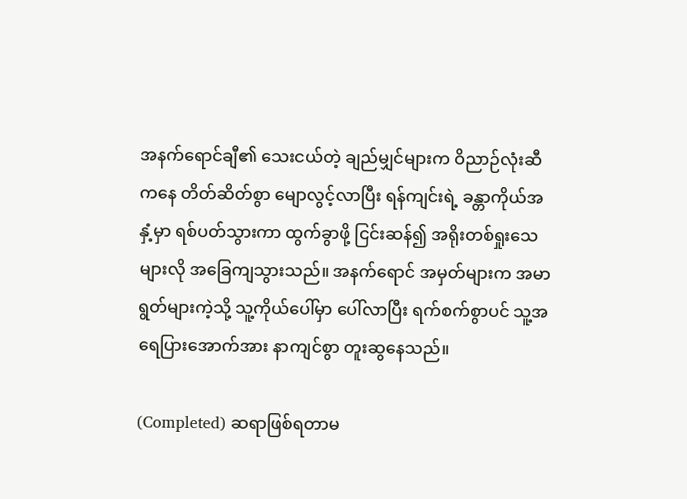အနက်ရောင်ချီ၏ သေးငယ်တဲ့ ချည်မျှင်များက ဝိညာဉ်လုံးဆီကနေ တိတ်ဆိတ်စွာ မျောလွင့်လာပြီး ရန်ကျင်းရဲ့ ခန္တာကိုယ်အနှံ့မှာ ရစ်ပတ်သွားကာ ထွက်ခွာဖို့ ငြင်းဆန်၍ အရိုးတစ်ရှုးသေများလို အခြေကျသွားသည်။ အနက်ရောင် အမှတ်များက အမာရွတ်များကဲ့သို့ သူ့ကိုယ်ပေါ်မှာ ပေါ်လာပြီး ရက်စက်စွာပင် သူ့အရေပြားအောက်အား နာကျင်စွာ တူးဆွနေသည်။

(Completed) ဆရာဖြစ်ရတာမ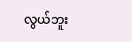လွယ်ဘူး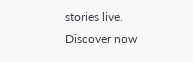stories live. Discover now